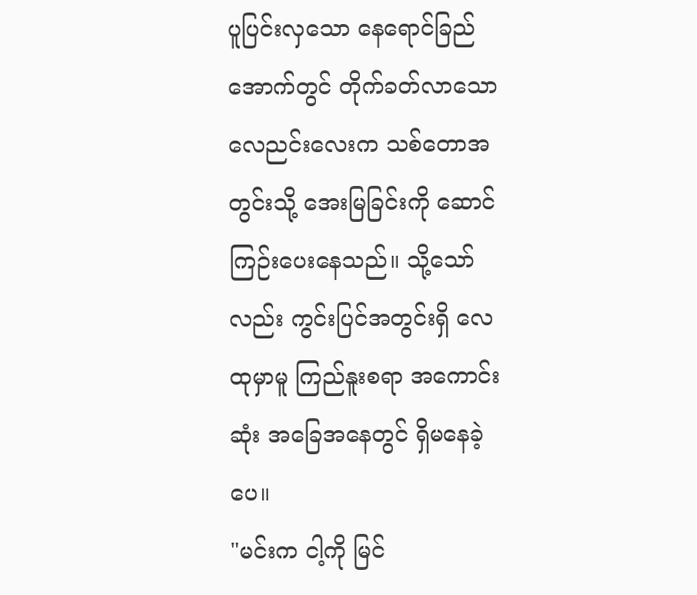ပူပြင်းလှသော နေရောင်ခြည်အောက်တွင် တိုက်ခတ်လာသော လေညင်းလေးက သစ်တောအတွင်းသို့ အေးမြခြင်းကို ဆောင်ကြဉ်းပေးနေသည်။ သို့သော်လည်း ကွင်းပြင်အတွင်းရှိ လေထုမှာမူ ကြည်နူးစရာ အကောင်းဆုံး အခြေအနေတွင် ရှိမနေခဲ့ပေ။
"မင်းက ငါ့ကို မြင်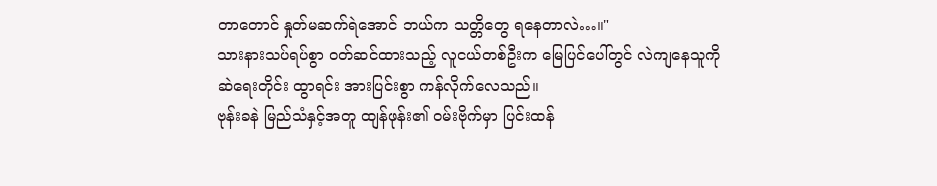တာတောင် နှုတ်မဆက်ရဲအောင် ဘယ်က သတ္တိတွေ ရနေတာလဲ…။"
သားနားသပ်ရပ်စွာ ဝတ်ဆင်ထားသည့် လူငယ်တစ်ဦးက မြေပြင်ပေါ်တွင် လဲကျနေသူကို ဆဲရေးတိုင်း ထွာရင်း အားပြင်းစွာ ကန်လိုက်လေသည်။
ဗုန်းခနဲ မြည်သံနှင့်အတူ ထျန်ဖုန်း၏ ဝမ်းဗိုက်မှာ ပြင်းထန်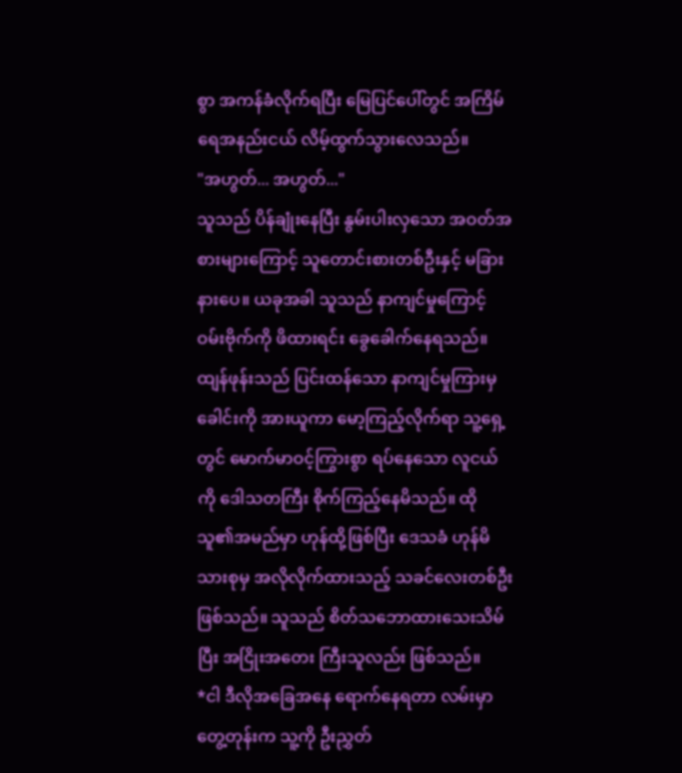စွာ အကန်ခံလိုက်ရပြီး မြေပြင်ပေါ်တွင် အကြိမ်ရေအနည်းငယ် လိမ့်ထွက်သွားလေသည်။
"အဟွတ်... အဟွတ်..."
သူသည် ပိန်ချုံးနေပြီး နွမ်းပါးလှသော အဝတ်အစားများကြောင့် သူတောင်းစားတစ်ဦးနှင့် မခြားနားပေ။ ယခုအခါ သူသည် နာကျင်မှုကြောင့် ဝမ်းဗိုက်ကို ဖိထားရင်း ခွေခေါက်နေရသည်။
ထျန်ဖုန်းသည် ပြင်းထန်သော နာကျင်မှုကြားမှ ခေါင်းကို အားယူကာ မော့ကြည့်လိုက်ရာ သူ့ရှေ့တွင် မောက်မာဝင့်ကြွားစွာ ရပ်နေသော လူငယ်ကို ဒေါသတကြီး စိုက်ကြည့်နေမိသည်။ ထိုသူ၏အမည်မှာ ဟုန်ထို့ဖြစ်ပြီး ဒေသခံ ဟုန်မိသားစုမှ အလိုလိုက်ထားသည့် သခင်လေးတစ်ဦး ဖြစ်သည်။ သူသည် စိတ်သဘောထားသေးသိမ်ပြီး အငြိုးအတေး ကြီးသူလည်း ဖြစ်သည်။
*ငါ ဒီလိုအခြေအနေ ရောက်နေရတာ လမ်းမှာတွေ့တုန်းက သူ့ကို ဦးညွှတ်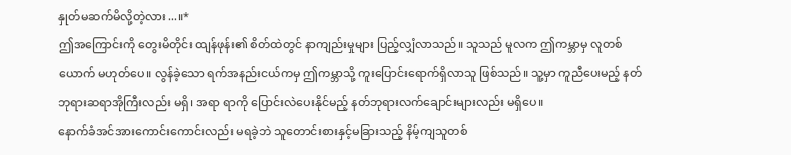နှုတ်မဆက်မိလို့တဲ့လား...။*
ဤအကြောင်းကို တွေးမိတိုင်း ထျန်ဖုန်း၏ စိတ်ထဲတွင် နာကျည်းမှုများ ပြည့်လျှံလာသည်။ သူသည် မူလက ဤကမ္ဘာမှ လူတစ်ယောက် မဟုတ်ပေ။ လွန်ခဲ့သော ရက်အနည်းငယ်ကမှ ဤကမ္ဘာသို့ ကူးပြောင်းရောက်ရှိလာသူ ဖြစ်သည်။ သူ့မှာ ကူညီပေးမည့် နတ်ဘုရားဆရာအိုကြီးလည်း မရှိ၊ အရာ ရာကို ပြောင်းလဲပေးနိုင်မည့် နတ်ဘုရားလက်ချောင်းများလည်း မရှိပေ။
နောက်ခံအင်အားကောင်းကောင်းလည်း မရခဲ့ဘဲ သူတောင်းစားနှင့်မခြားသည့် နိမ့်ကျသူတစ်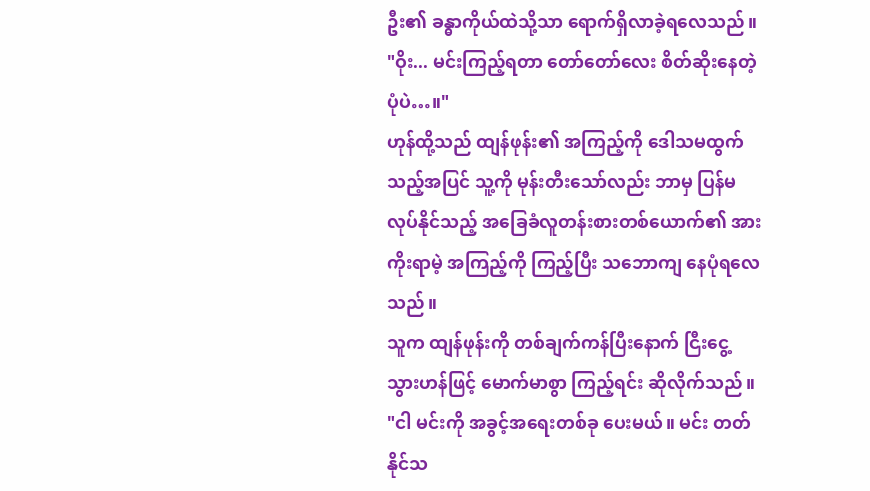ဦး၏ ခန္ဓာကိုယ်ထဲသို့သာ ရောက်ရှိလာခဲ့ရလေသည်။
"ဝိုး... မင်းကြည့်ရတာ တော်တော်လေး စိတ်ဆိုးနေတဲ့ပုံပဲ…။"
ဟုန်ထို့သည် ထျန်ဖုန်း၏ အကြည့်ကို ဒေါသမထွက်သည့်အပြင် သူ့ကို မုန်းတီးသော်လည်း ဘာမှ ပြန်မလုပ်နိုင်သည့် အခြေခံလူတန်းစားတစ်ယောက်၏ အားကိုးရာမဲ့ အကြည့်ကို ကြည့်ပြီး သဘောကျ နေပုံရလေသည်။
သူက ထျန်ဖုန်းကို တစ်ချက်ကန်ပြီးနောက် ငြီးငွေ့သွားဟန်ဖြင့် မောက်မာစွာ ကြည့်ရင်း ဆိုလိုက်သည်။
"ငါ မင်းကို အခွင့်အရေးတစ်ခု ပေးမယ်။ မင်း တတ်နိုင်သ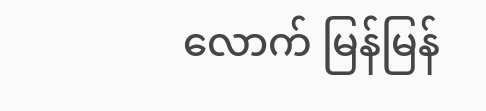လောက် မြန်မြန်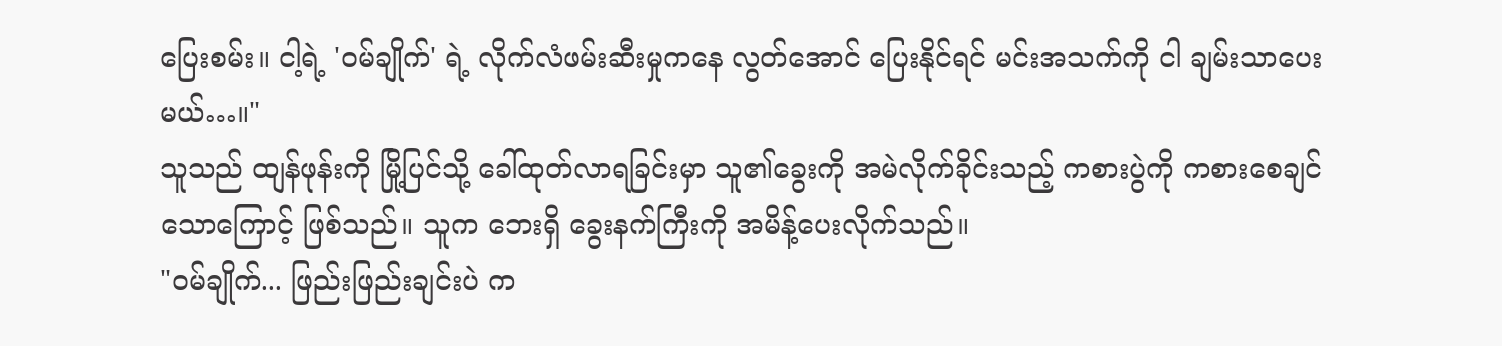ပြေးစမ်း။ ငါ့ရဲ့ 'ဝမ်ချိုက်' ရဲ့ လိုက်လံဖမ်းဆီးမှုကနေ လွတ်အောင် ပြေးနိုင်ရင် မင်းအသက်ကို ငါ ချမ်းသာပေးမယ်…။"
သူသည် ထျန်ဖုန်းကို မြို့ပြင်သို့ ခေါ်ထုတ်လာရခြင်းမှာ သူ၏ခွေးကို အမဲလိုက်ခိုင်းသည့် ကစားပွဲကို ကစားစေချင်သောကြောင့် ဖြစ်သည်။ သူက ဘေးရှိ ခွေးနက်ကြီးကို အမိန့်ပေးလိုက်သည်။
"ဝမ်ချိုက်... ဖြည်းဖြည်းချင်းပဲ က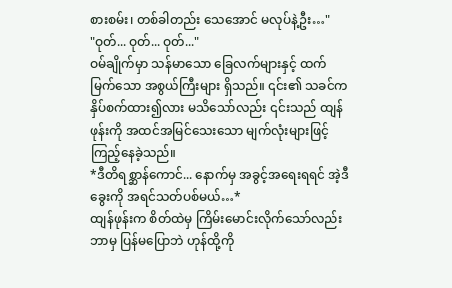စားစမ်း၊ တစ်ခါတည်း သေအောင် မလုပ်နဲ့ဦး…"
"ဝုတ်... ဝုတ်... ဝုတ်..."
ဝမ်ချိုက်မှာ သန်မာသော ခြေလက်များနှင့် ထက်မြက်သော အစွယ်ကြီးများ ရှိသည်။ ၎င်း၏ သခင်က နှိပ်စက်ထား၍လား မသိသော်လည်း ၎င်းသည် ထျန်ဖုန်းကို အထင်အမြင်သေးသော မျက်လုံးများဖြင့် ကြည့်နေခဲ့သည်။
*ဒီတိရစ္ဆာန်ကောင်... နောက်မှ အခွင့်အရေးရရင် အဲ့ဒီခွေးကို အရင်သတ်ပစ်မယ်…*
ထျန်ဖုန်းက စိတ်ထဲမှ ကြိမ်းမောင်းလိုက်သော်လည်း ဘာမှ ပြန်မပြောဘဲ ဟုန်ထို့ကို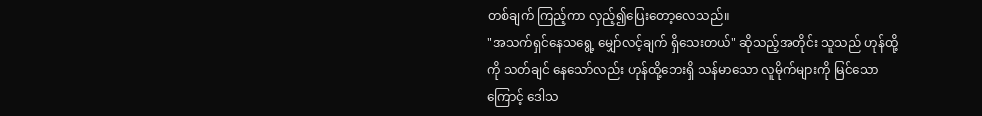တစ်ချက် ကြည့်ကာ လှည့်၍ပြေးတော့လေသည်။
"အသက်ရှင်နေသရွေ့ မျှော်လင့်ချက် ရှိသေးတယ်" ဆိုသည့်အတိုင်း သူသည် ဟုန်ထို့ကို သတ်ချင် နေသော်လည်း ဟုန်ထို့ဘေးရှိ သန်မာသော လူမိုက်များကို မြင်သောကြောင့် ဒေါသ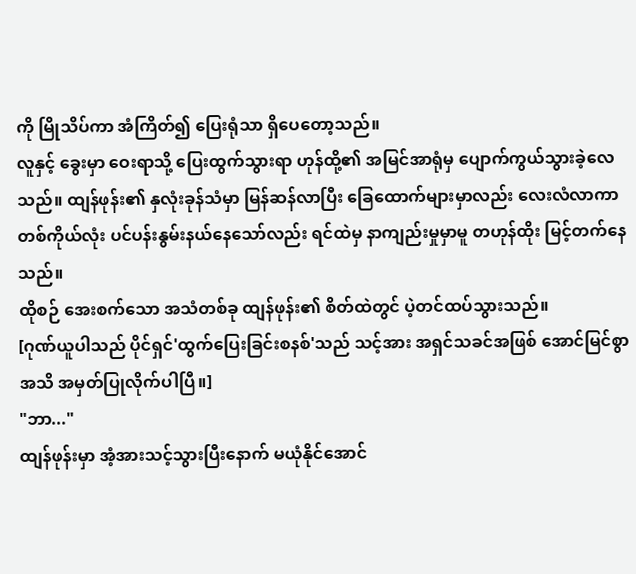ကို မြိုသိပ်ကာ အံကြိတ်၍ ပြေးရုံသာ ရှိပေတော့သည်။
လူနှင့် ခွေးမှာ ဝေးရာသို့ ပြေးထွက်သွားရာ ဟုန်ထို့၏ အမြင်အာရုံမှ ပျောက်ကွယ်သွားခဲ့လေသည်။ ထျန်ဖုန်း၏ နှလုံးခုန်သံမှာ မြန်ဆန်လာပြီး ခြေထောက်များမှာလည်း လေးလံလာကာ တစ်ကိုယ်လုံး ပင်ပန်းနွမ်းနယ်နေသော်လည်း ရင်ထဲမှ နာကျည်းမှုမှာမူ တဟုန်ထိုး မြင့်တက်နေသည်။
ထိုစဉ် အေးစက်သော အသံတစ်ခု ထျန်ဖုန်း၏ စိတ်ထဲတွင် ပဲ့တင်ထပ်သွားသည်။
[ဂုဏ်ယူပါသည် ပိုင်ရှင်'ထွက်ပြေးခြင်းစနစ်'သည် သင့်အား အရှင်သခင်အဖြစ် အောင်မြင်စွာ အသိ အမှတ်ပြုလိုက်ပါပြီ။]
"ဘာ..."
ထျန်ဖုန်းမှာ အံ့အားသင့်သွားပြီးနောက် မယုံနိုင်အောင်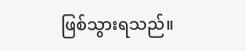ဖြစ်သွားရသည်။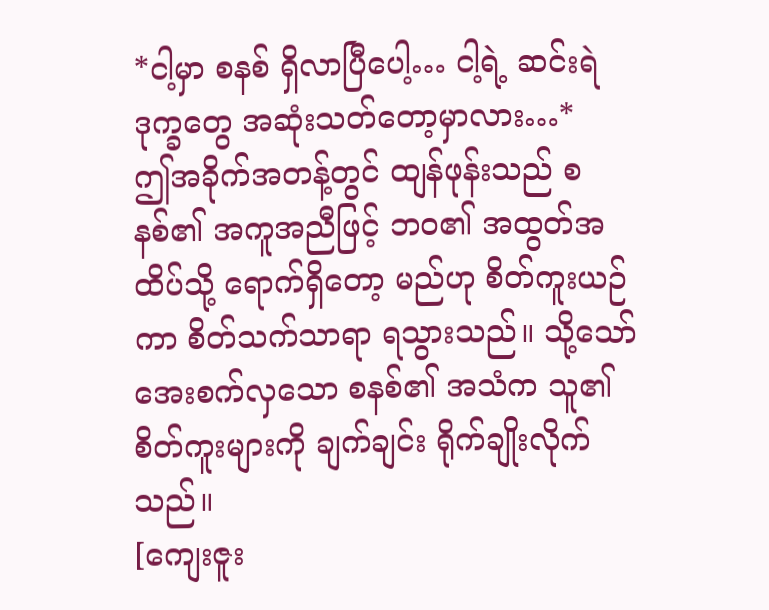*ငါ့မှာ စနစ် ရှိလာပြီပေါ့… ငါ့ရဲ့ ဆင်းရဲဒုက္ခတွေ အဆုံးသတ်တော့မှာလား…*
ဤအခိုက်အတန့်တွင် ထျန်ဖုန်းသည် စနစ်၏ အကူအညီဖြင့် ဘဝ၏ အထွတ်အထိပ်သို့ ရောက်ရှိတော့ မည်ဟု စိတ်ကူးယဉ်ကာ စိတ်သက်သာရာ ရသွားသည်။ သို့သော် အေးစက်လှသော စနစ်၏ အသံက သူ၏ စိတ်ကူးများကို ချက်ချင်း ရိုက်ချိုးလိုက်သည်။
[ကျေးဇူး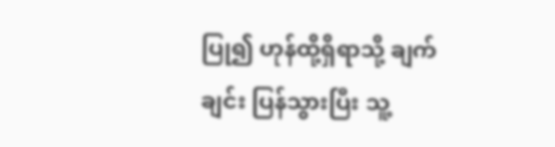ပြု၍ ဟုန်ထို့ရှိရာသို့ ချက်ချင်း ပြန်သွားပြီး သူ့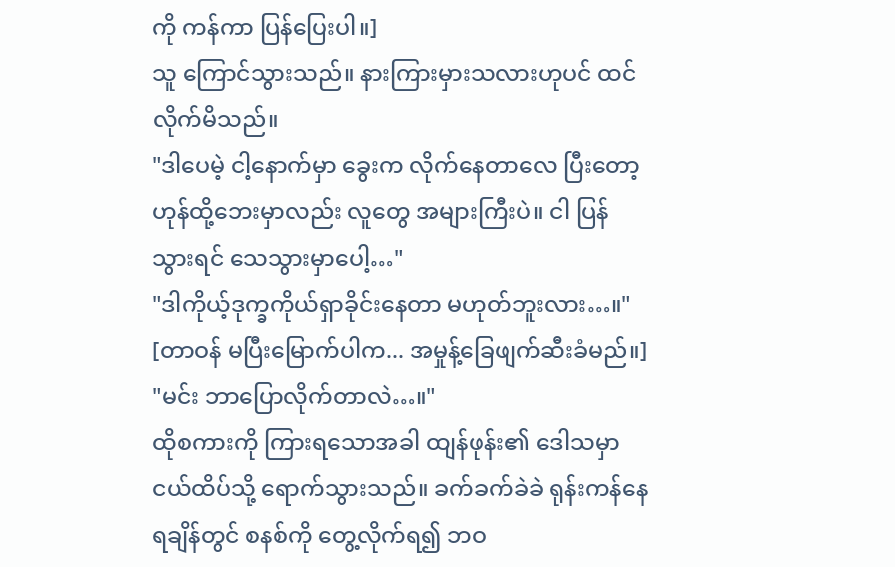ကို ကန်ကာ ပြန်ပြေးပါ။]
သူ ကြောင်သွားသည်။ နားကြားမှားသလားဟုပင် ထင်လိုက်မိသည်။
"ဒါပေမဲ့ ငါ့နောက်မှာ ခွေးက လိုက်နေတာလေ ပြီးတော့ ဟုန်ထို့ဘေးမှာလည်း လူတွေ အများကြီးပဲ။ ငါ ပြန်သွားရင် သေသွားမှာပေါ့…"
"ဒါကိုယ့်ဒုက္ခကိုယ်ရှာခိုင်းနေတာ မဟုတ်ဘူးလား…။"
[တာဝန် မပြီးမြောက်ပါက... အမှုန့်ခြေဖျက်ဆီးခံမည်။]
"မင်း ဘာပြောလိုက်တာလဲ…။"
ထိုစကားကို ကြားရသောအခါ ထျန်ဖုန်း၏ ဒေါသမှာ ငယ်ထိပ်သို့ ရောက်သွားသည်။ ခက်ခက်ခဲခဲ ရုန်းကန်နေရချိန်တွင် စနစ်ကို တွေ့လိုက်ရ၍ ဘဝ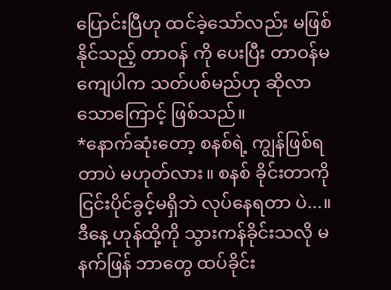ပြောင်းပြီဟု ထင်ခဲ့သော်လည်း မဖြစ်နိုင်သည့် တာဝန် ကို ပေးပြီး တာဝန်မကျေပါက သတ်ပစ်မည်ဟု ဆိုလာသောကြောင့် ဖြစ်သည်။
*နောက်ဆုံးတော့ စနစ်ရဲ့ ကျွန်ဖြစ်ရတာပဲ မဟုတ်လား။ စနစ် ခိုင်းတာကို ငြင်းပိုင်ခွင့်မရှိဘဲ လုပ်နေရတာ ပဲ...။ ဒီနေ့ ဟုန်ထို့ကို သွားကန်ခိုင်းသလို မနက်ဖြန် ဘာတွေ ထပ်ခိုင်း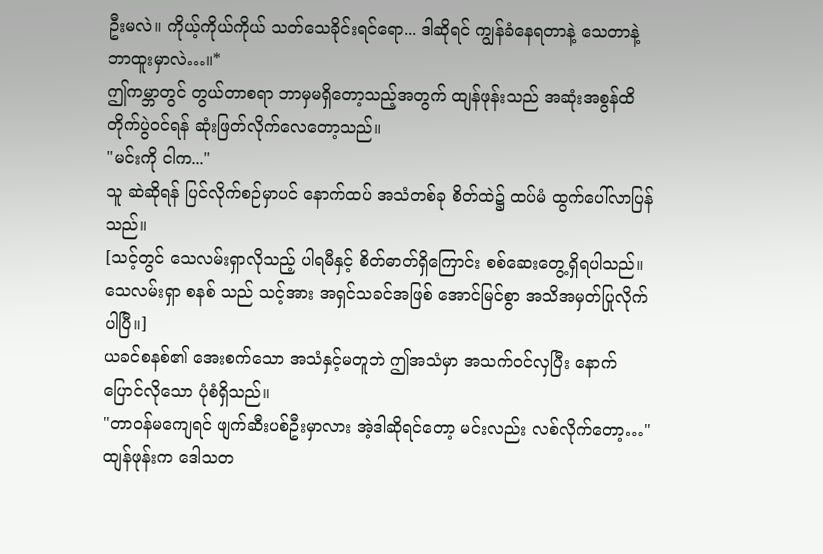ဦးမလဲ။ ကိုယ့်ကိုယ်ကိုယ် သတ်သေခိုင်းရင်ရော... ဒါဆိုရင် ကျွန်ခံနေရတာနဲ့ သေတာနဲ့ ဘာထူးမှာလဲ…။*
ဤကမ္ဘာတွင် တွယ်တာစရာ ဘာမှမရှိတော့သည့်အတွက် ထျန်ဖုန်းသည် အဆုံးအစွန်ထိ တိုက်ပွဲဝင်ရန် ဆုံးဖြတ်လိုက်လေတော့သည်။
"မင်းကို ငါက..."
သူ ဆဲဆိုရန် ပြင်လိုက်စဉ်မှာပင် နောက်ထပ် အသံတစ်ခု စိတ်ထဲ၌ ထပ်မံ ထွက်ပေါ်လာပြန်သည်။
[သင့်တွင် သေလမ်းရှာလိုသည့် ပါရမီနှင့် စိတ်ဓာတ်ရှိကြောင်း စစ်ဆေးတွေ့ရှိရပါသည်။ သေလမ်းရှာ စနစ် သည် သင့်အား အရှင်သခင်အဖြစ် အောင်မြင်စွာ အသိအမှတ်ပြုလိုက်ပါပြီ။]
ယခင်စနစ်၏ အေးစက်သော အသံနှင့်မတူဘဲ ဤအသံမှာ အသက်ဝင်လှပြီး နောက်ပြောင်လိုသော ပုံစံရှိသည်။
"တာဝန်မကျေရင် ဖျက်ဆီးပစ်ဦးမှာလား အဲ့ဒါဆိုရင်တော့ မင်းလည်း လစ်လိုက်တော့…"
ထျန်ဖုန်းက ဒေါသတ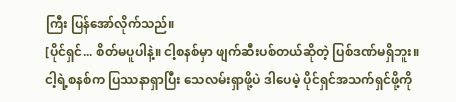ကြီး ပြန်အော်လိုက်သည်။
[ပိုင်ရှင်... စိတ်မပူပါနဲ့။ ငါ့စနစ်မှာ ဖျက်ဆီးပစ်တယ်ဆိုတဲ့ ပြစ်ဒဏ်မရှိဘူး။ ငါ့ရဲ့စနစ်က ပြဿနာရှာပြီး သေလမ်းရှာဖို့ပဲ ဒါပေမဲ့ ပိုင်ရှင်အသက်ရှင်ဖို့ကို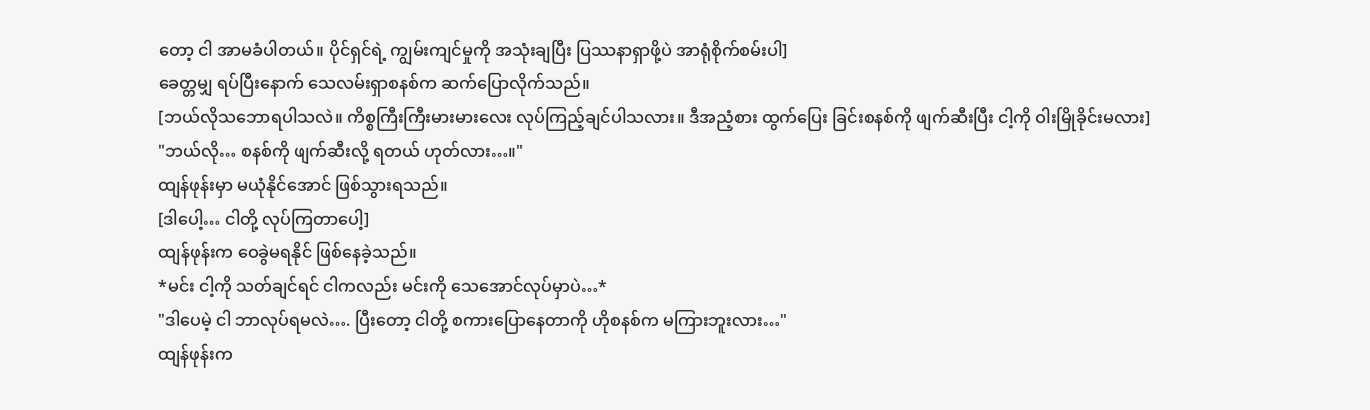တော့ ငါ အာမခံပါတယ်။ ပိုင်ရှင်ရဲ့ ကျွမ်းကျင်မှုကို အသုံးချပြီး ပြဿနာရှာဖို့ပဲ အာရုံစိုက်စမ်းပါ]
ခေတ္တမျှ ရပ်ပြီးနောက် သေလမ်းရှာစနစ်က ဆက်ပြောလိုက်သည်။
[ဘယ်လိုသဘောရပါသလဲ။ ကိစ္စကြီးကြီးမားမားလေး လုပ်ကြည့်ချင်ပါသလား။ ဒီအညံ့စား ထွက်ပြေး ခြင်းစနစ်ကို ဖျက်ဆီးပြီး ငါ့ကို ဝါးမြိုခိုင်းမလား]
"ဘယ်လို… စနစ်ကို ဖျက်ဆီးလို့ ရတယ် ဟုတ်လား…။"
ထျန်ဖုန်းမှာ မယုံနိုင်အောင် ဖြစ်သွားရသည်။
[ဒါပေါ့… ငါတို့ လုပ်ကြတာပေါ့]
ထျန်ဖုန်းက ဝေခွဲမရနိုင် ဖြစ်နေခဲ့သည်။
*မင်း ငါ့ကို သတ်ချင်ရင် ငါကလည်း မင်းကို သေအောင်လုပ်မှာပဲ…*
"ဒါပေမဲ့ ငါ ဘာလုပ်ရမလဲ…. ပြီးတော့ ငါတို့ စကားပြောနေတာကို ဟိုစနစ်က မကြားဘူးလား…"
ထျန်ဖုန်းက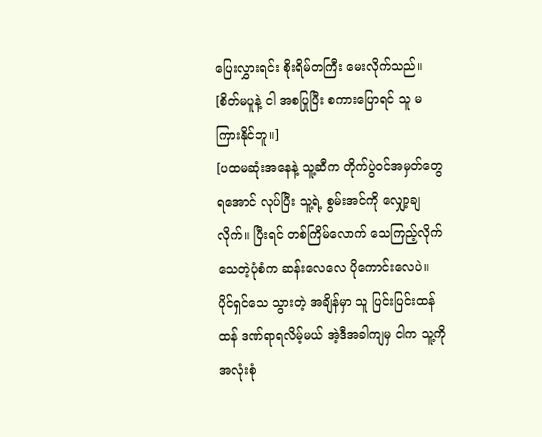ပြေးလွှားရင်း စိုးရိမ်တကြီး မေးလိုက်သည်။
[စိတ်မပူနဲ့ ငါ အစပြုပြီး စကားပြောရင် သူ မကြားနိုင်ဘူ။]
[ပထမဆုံးအနေနဲ့ သူ့ဆီက တိုက်ပွဲဝင်အမှတ်တွေရအောင် လုပ်ပြီး သူ့ရဲ့ စွမ်းအင်ကို လျှော့ချလိုက်။ ပြီးရင် တစ်ကြိမ်လောက် သေကြည့်လိုက် သေတဲ့ပုံစံက ဆန်းလေလေ ပိုကောင်းလေပဲ။ ပိုင်ရှင်သေ သွားတဲ့ အချိန်မှာ သူ ပြင်းပြင်းထန်ထန် ဒဏ်ရာရလိမ့်မယ် အဲ့ဒီအခါကျမှ ငါက သူ့ကို အလုံးစုံ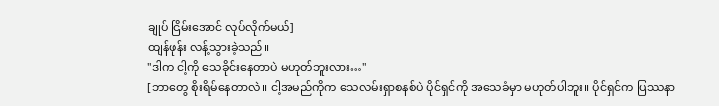ချုပ် ငြိမ်းအောင် လုပ်လိုက်မယ်]
ထျန်ဖုန်း လန့်သွားခဲ့သည်။
"ဒါက ငါ့ကို သေခိုင်းနေတာပဲ မဟုတ်ဘူးလား…"
[ဘာတွေ စိုးရိမ်နေတာလဲ။ ငါ့အမည်ကိုက သေလမ်းရှာစနစ်ပဲ ပိုင်ရှင်ကို အသေခံမှာ မဟုတ်ပါဘူး။ ပိုင်ရှင်က ပြဿနာ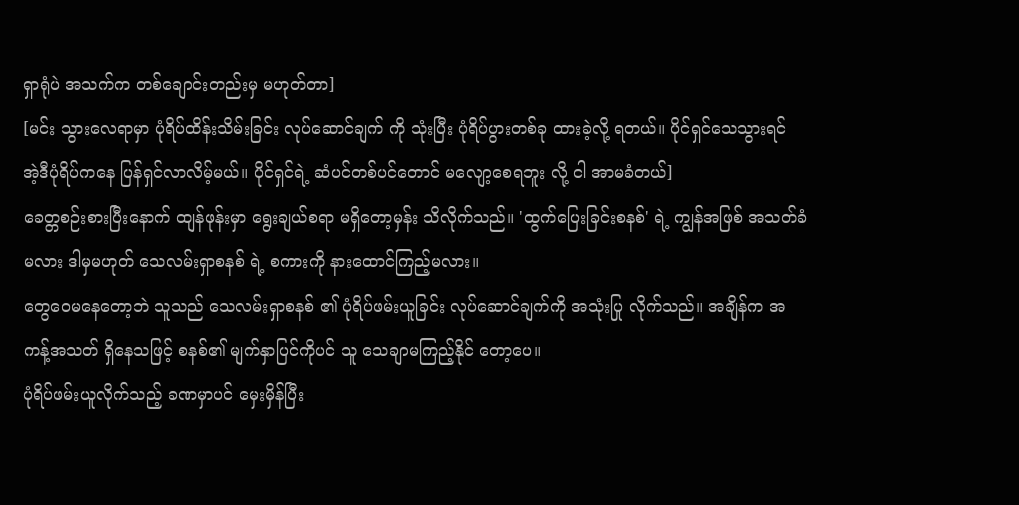ရှာရုံပဲ အသက်က တစ်ချောင်းတည်းမှ မဟုတ်တာ]
[မင်း သွားလေရာမှာ ပုံရိပ်ထိန်းသိမ်းခြင်း လုပ်ဆောင်ချက် ကို သုံးပြီး ပုံရိပ်ပွားတစ်ခု ထားခဲ့လို့ ရတယ်။ ပိုင်ရှင်သေသွားရင် အဲ့ဒီပုံရိပ်ကနေ ပြန်ရှင်လာလိမ့်မယ်။ ပိုင်ရှင်ရဲ့ ဆံပင်တစ်ပင်တောင် မလျော့စေရဘူး လို့ ငါ အာမခံတယ်]
ခေတ္တစဉ်းစားပြီးနောက် ထျန်ဖုန်းမှာ ရွေးချယ်စရာ မရှိတော့မှန်း သိလိုက်သည်။ 'ထွက်ပြေးခြင်းစနစ်' ရဲ့ ကျွန်အဖြစ် အသတ်ခံမလား ဒါမှမဟုတ် သေလမ်းရှာစနစ် ရဲ့ စကားကို နားထောင်ကြည့်မလား။
တွေဝေမနေတော့ဘဲ သူသည် သေလမ်းရှာစနစ် ၏ ပုံရိပ်ဖမ်းယူခြင်း လုပ်ဆောင်ချက်ကို အသုံးပြု လိုက်သည်။ အချိန်က အကန့်အသတ် ရှိနေသဖြင့် စနစ်၏ မျက်နှာပြင်ကိုပင် သူ သေချာမကြည့်နိုင် တော့ပေ။
ပုံရိပ်ဖမ်းယူလိုက်သည့် ခဏမှာပင် မှေးမှိန်ပြီး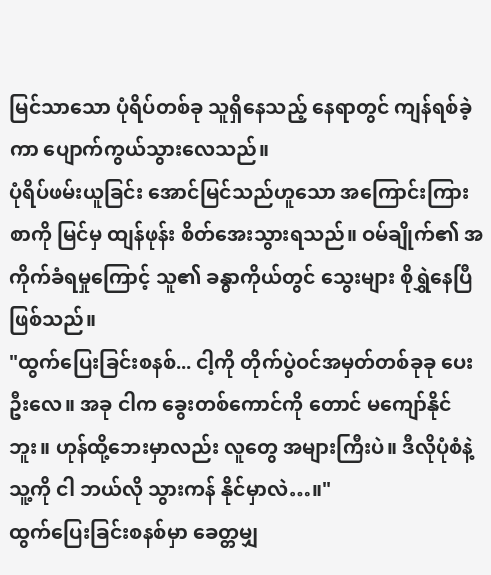မြင်သာသော ပုံရိပ်တစ်ခု သူရှိနေသည့် နေရာတွင် ကျန်ရစ်ခဲ့ကာ ပျောက်ကွယ်သွားလေသည်။
ပုံရိပ်ဖမ်းယူခြင်း အောင်မြင်သည်ဟူသော အကြောင်းကြားစာကို မြင်မှ ထျန်ဖုန်း စိတ်အေးသွားရသည်။ ဝမ်ချိုက်၏ အကိုက်ခံရမှုကြောင့် သူ၏ ခန္ဓာကိုယ်တွင် သွေးများ စိုရွှဲနေပြီ ဖြစ်သည်။
"ထွက်ပြေးခြင်းစနစ်... ငါ့ကို တိုက်ပွဲဝင်အမှတ်တစ်ခုခု ပေးဦးလေ။ အခု ငါက ခွေးတစ်ကောင်ကို တောင် မကျော်နိုင်ဘူး။ ဟုန်ထို့ဘေးမှာလည်း လူတွေ အများကြီးပဲ။ ဒီလိုပုံစံနဲ့ သူ့ကို ငါ ဘယ်လို သွားကန် နိုင်မှာလဲ…။"
ထွက်ပြေးခြင်းစနစ်မှာ ခေတ္တမျှ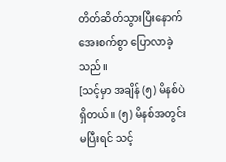တိတ်ဆိတ်သွားပြီးနောက် အေးစက်စွာ ပြောလာခဲ့သည်။
[သင့်မှာ အချိန် (၅) မိနစ်ပဲ ရှိတယ်။ (၅) မိနစ်အတွင်း မပြီးရင် သင့်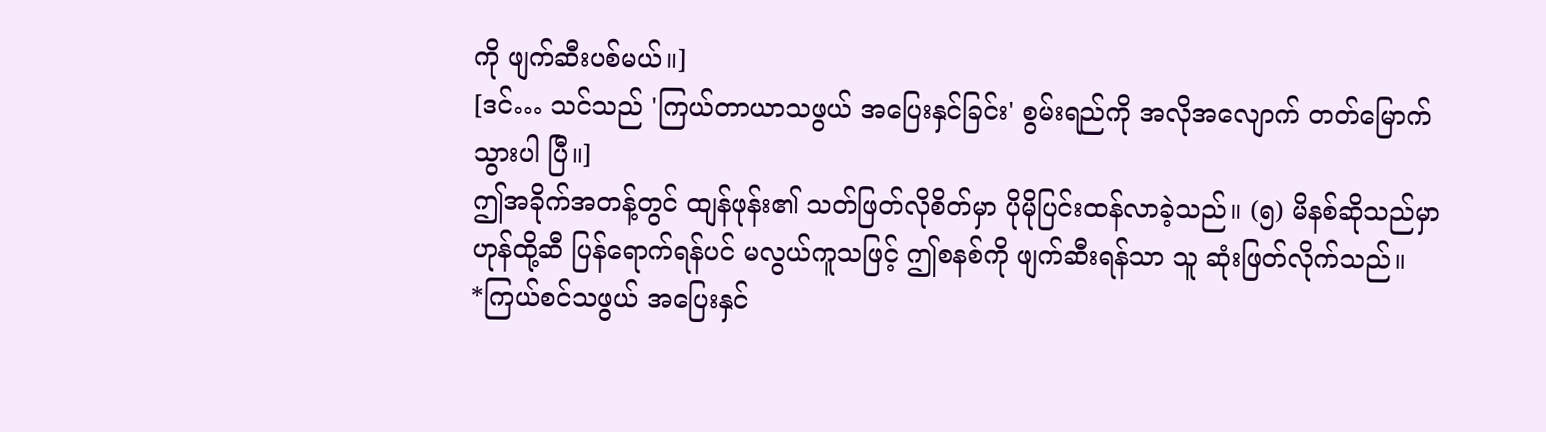ကို ဖျက်ဆီးပစ်မယ်။]
[ဒင်… သင်သည် 'ကြယ်တာယာသဖွယ် အပြေးနှင်ခြင်း' စွမ်းရည်ကို အလိုအလျောက် တတ်မြောက်သွားပါ ပြီ။]
ဤအခိုက်အတန့်တွင် ထျန်ဖုန်း၏ သတ်ဖြတ်လိုစိတ်မှာ ပိုမိုပြင်းထန်လာခဲ့သည်။ (၅) မိနစ်ဆိုသည်မှာ ဟုန်ထို့ဆီ ပြန်ရောက်ရန်ပင် မလွယ်ကူသဖြင့် ဤစနစ်ကို ဖျက်ဆီးရန်သာ သူ ဆုံးဖြတ်လိုက်သည်။
*ကြယ်စင်သဖွယ် အပြေးနှင်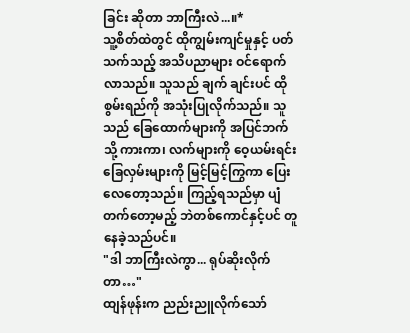ခြင်း ဆိုတာ ဘာကြီးလဲ...။*
သူ့စိတ်ထဲတွင် ထိုကျွမ်းကျင်မှုနှင့် ပတ်သက်သည့် အသိပညာများ ဝင်ရောက်လာသည်။ သူသည် ချက် ချင်းပင် ထိုစွမ်းရည်ကို အသုံးပြုလိုက်သည်။ သူသည် ခြေထောက်များကို အပြင်ဘက်သို့ ကားကာ၊ လက်များကို ဝေ့ယမ်းရင်း ခြေလှမ်းများကို မြင့်မြင့်ကြွကာ ပြေးလေတော့သည်။ ကြည့်ရသည်မှာ ပျံတက်တော့မည့် ဘဲတစ်ကောင်နှင့်ပင် တူနေခဲ့သည်ပင်။
"ဒါ ဘာကြီးလဲကွာ... ရုပ်ဆိုးလိုက်တာ…"
ထျန်ဖုန်းက ညည်းညူလိုက်သော်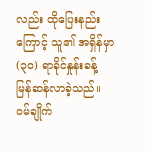လည်း ထိုပြေးနည်းကြောင့် သူ၏ အရှိန်မှာ (၃၀) ရာခိုင်နှုန်းခန့် မြန်ဆန်လာခဲ့သည်။
ဝမ်ချိုက်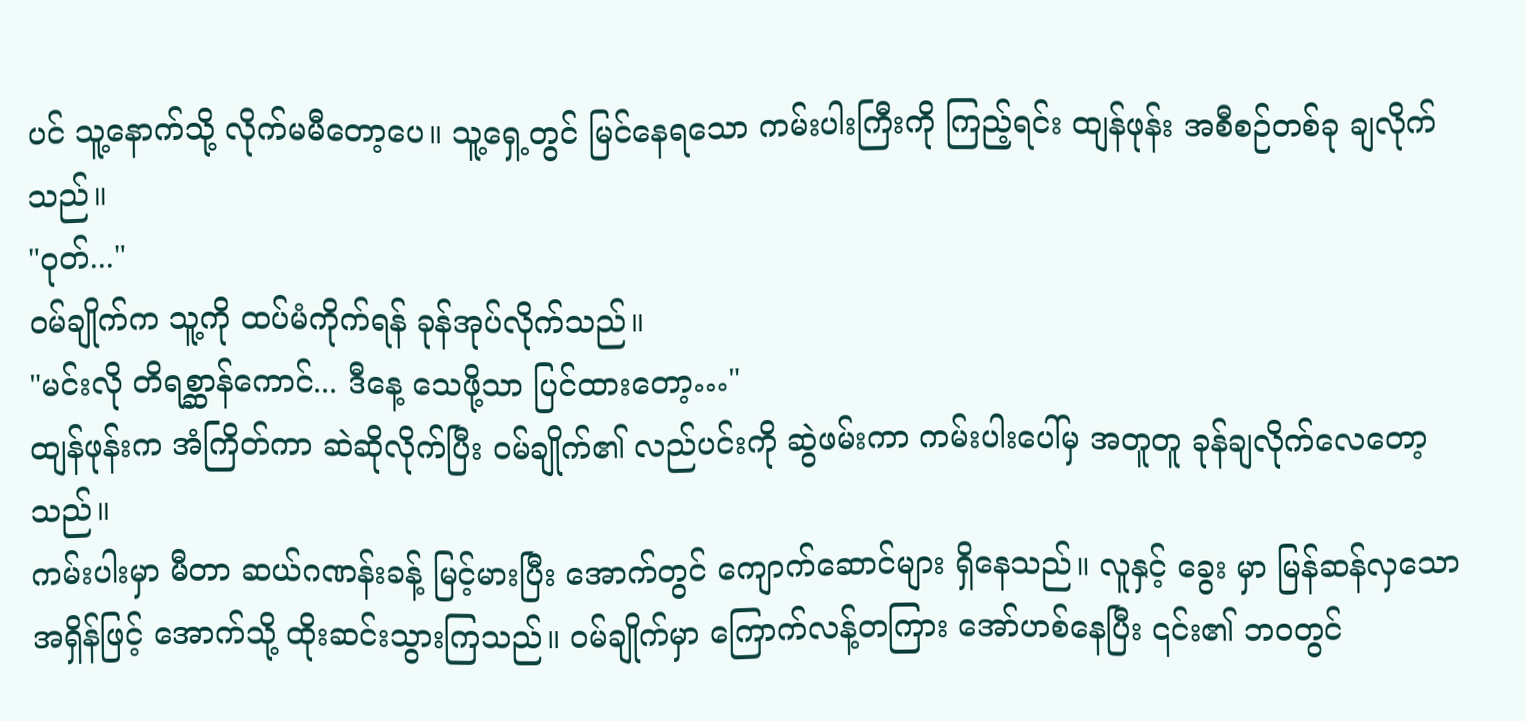ပင် သူ့နောက်သို့ လိုက်မမီတော့ပေ။ သူ့ရှေ့တွင် မြင်နေရသော ကမ်းပါးကြီးကို ကြည့်ရင်း ထျန်ဖုန်း အစီစဉ်တစ်ခု ချလိုက်သည်။
"ဝုတ်..."
ဝမ်ချိုက်က သူ့ကို ထပ်မံကိုက်ရန် ခုန်အုပ်လိုက်သည်။
"မင်းလို တိရစ္ဆာန်ကောင်... ဒီနေ့ သေဖို့သာ ပြင်ထားတော့…"
ထျန်ဖုန်းက အံကြိတ်ကာ ဆဲဆိုလိုက်ပြီး ဝမ်ချိုက်၏ လည်ပင်းကို ဆွဲဖမ်းကာ ကမ်းပါးပေါ်မှ အတူတူ ခုန်ချလိုက်လေတော့သည်။
ကမ်းပါးမှာ မီတာ ဆယ်ဂဏန်းခန့် မြင့်မားပြီး အောက်တွင် ကျောက်ဆောင်များ ရှိနေသည်။ လူနှင့် ခွေး မှာ မြန်ဆန်လှသော အရှိန်ဖြင့် အောက်သို့ ထိုးဆင်းသွားကြသည်။ ဝမ်ချိုက်မှာ ကြောက်လန့်တကြား အော်ဟစ်နေပြီး ၎င်း၏ ဘဝတွင်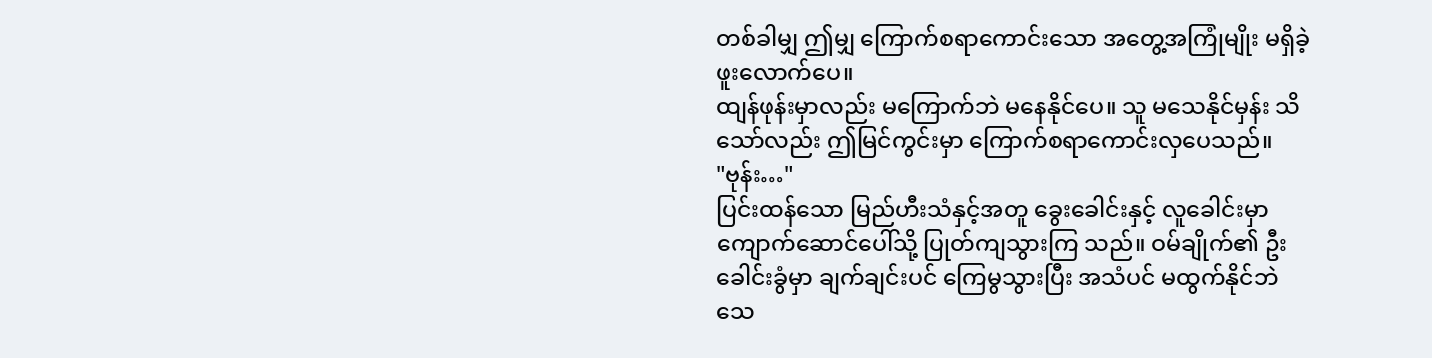တစ်ခါမျှ ဤမျှ ကြောက်စရာကောင်းသော အတွေ့အကြုံမျိုး မရှိခဲ့ဖူးလောက်ပေ။
ထျန်ဖုန်းမှာလည်း မကြောက်ဘဲ မနေနိုင်ပေ။ သူ မသေနိုင်မှန်း သိသော်လည်း ဤမြင်ကွင်းမှာ ကြောက်စရာကောင်းလှပေသည်။
"ဗုန်း…"
ပြင်းထန်သော မြည်ဟီးသံနှင့်အတူ ခွေးခေါင်းနှင့် လူခေါင်းမှာ ကျောက်ဆောင်ပေါ်သို့ ပြုတ်ကျသွားကြ သည်။ ဝမ်ချိုက်၏ ဦးခေါင်းခွံမှာ ချက်ချင်းပင် ကြေမွသွားပြီး အသံပင် မထွက်နိုင်ဘဲ သေ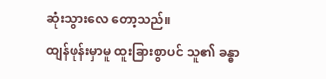ဆုံးသွားလေ တော့သည်။
ထျန်ဖုန်းမှာမူ ထူးခြားစွာပင် သူ၏ ခန္ဓာ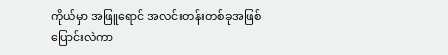ကိုယ်မှာ အဖြူရောင် အလင်းတန်းတစ်ခုအဖြစ် ပြောင်းလဲကာ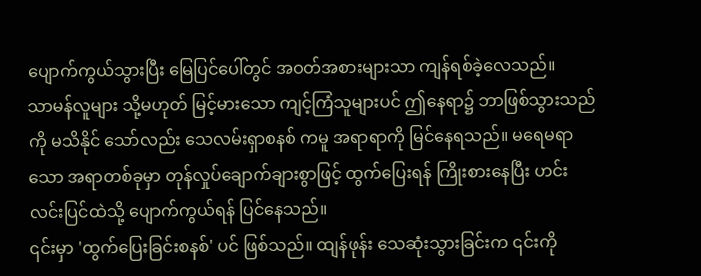ပျောက်ကွယ်သွားပြီး မြေပြင်ပေါ်တွင် အဝတ်အစားများသာ ကျန်ရစ်ခဲ့လေသည်။
သာမန်လူများ သို့မဟုတ် မြင့်မားသော ကျင့်ကြံသူများပင် ဤနေရာ၌ ဘာဖြစ်သွားသည်ကို မသိနိုင် သော်လည်း သေလမ်းရှာစနစ် ကမူ အရာရာကို မြင်နေရသည်။ မရေမရာသော အရာတစ်ခုမှာ တုန်လှုပ်ချောက်ချားစွာဖြင့် ထွက်ပြေးရန် ကြိုးစားနေပြီး ဟင်းလင်းပြင်ထဲသို့ ပျောက်ကွယ်ရန် ပြင်နေသည်။
၎င်းမှာ 'ထွက်ပြေးခြင်းစနစ်' ပင် ဖြစ်သည်။ ထျန်ဖုန်း သေဆုံးသွားခြင်းက ၎င်းကို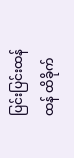ပြင်းပြင်းထန်ထန် ထိခိုက်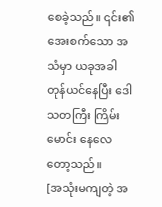စေခဲ့သည်။ ၎င်း၏ အေးစက်သော အသံမှာ ယခုအခါ တုန်ယင်နေပြီး ဒေါသတကြီး ကြိမ်းမောင်း နေလေတော့သည်။
[အသုံးမကျတဲ့ အ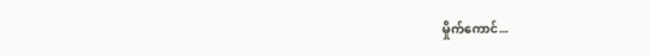မှိုက်ကောင်...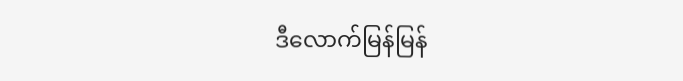ဒီလောက်မြန်မြန်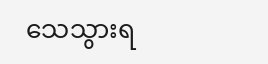သေသွားရ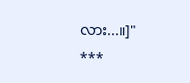လား...။]"
***